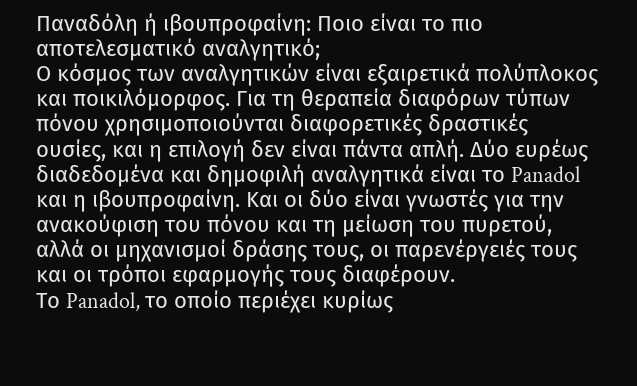Παναδόλη ή ιβουπροφαίνη: Ποιο είναι το πιο αποτελεσματικό αναλγητικό;
Ο κόσμος των αναλγητικών είναι εξαιρετικά πολύπλοκος και ποικιλόμορφος. Για τη θεραπεία διαφόρων τύπων πόνου χρησιμοποιούνται διαφορετικές δραστικές ουσίες, και η επιλογή δεν είναι πάντα απλή. Δύο ευρέως διαδεδομένα και δημοφιλή αναλγητικά είναι το Panadol και η ιβουπροφαίνη. Και οι δύο είναι γνωστές για την ανακούφιση του πόνου και τη μείωση του πυρετού, αλλά οι μηχανισμοί δράσης τους, οι παρενέργειές τους και οι τρόποι εφαρμογής τους διαφέρουν.
Το Panadol, το οποίο περιέχει κυρίως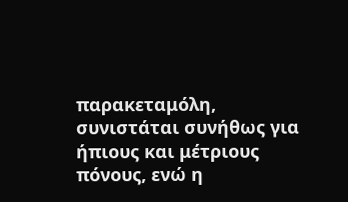παρακεταμόλη, συνιστάται συνήθως για ήπιους και μέτριους πόνους, ενώ η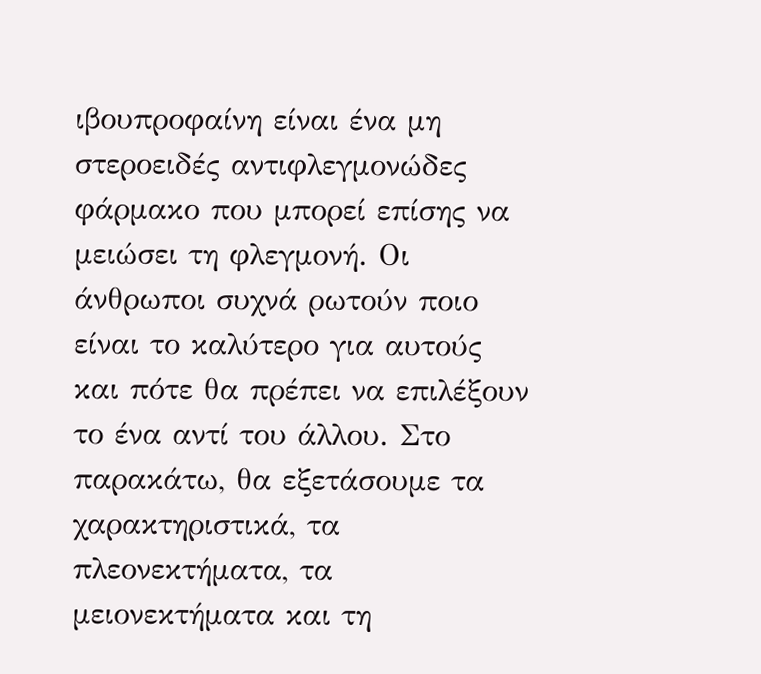ιβουπροφαίνη είναι ένα μη στεροειδές αντιφλεγμονώδες φάρμακο που μπορεί επίσης να μειώσει τη φλεγμονή. Οι άνθρωποι συχνά ρωτούν ποιο είναι το καλύτερο για αυτούς και πότε θα πρέπει να επιλέξουν το ένα αντί του άλλου. Στο παρακάτω, θα εξετάσουμε τα χαρακτηριστικά, τα πλεονεκτήματα, τα μειονεκτήματα και τη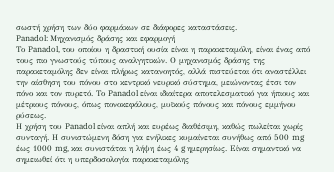σωστή χρήση των δύο φαρμάκων σε διάφορες καταστάσεις.
Panadol: Μηχανισμός δράσης και εφαρμογή
Το Panadol, του οποίου η δραστική ουσία είναι η παρακεταμόλη, είναι ένας από τους πιο γνωστούς τύπους αναλγητικών. Ο μηχανισμός δράσης της παρακεταμόλης δεν είναι πλήρως κατανοητός, αλλά πιστεύεται ότι αναστέλλει την αίσθηση του πόνου στο κεντρικό νευρικό σύστημα, μειώνοντας έτσι τον πόνο και τον πυρετό. Το Panadol είναι ιδιαίτερα αποτελεσματικό για ήπιους και μέτριους πόνους, όπως πονοκεφάλους, μυϊκούς πόνους και πόνους εμμήνου ρύσεως.
Η χρήση του Panadol είναι απλή και ευρέως διαθέσιμη, καθώς πωλείται χωρίς συνταγή. Η συνιστώμενη δόση για ενήλικες κυμαίνεται συνήθως από 500 mg έως 1000 mg, και συνιστάται η λήψη έως 4 g ημερησίως. Είναι σημαντικό να σημειωθεί ότι η υπερδοσολογία παρακεταμόλης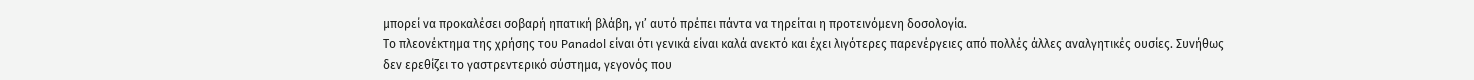μπορεί να προκαλέσει σοβαρή ηπατική βλάβη, γι’ αυτό πρέπει πάντα να τηρείται η προτεινόμενη δοσολογία.
Το πλεονέκτημα της χρήσης του Panadol είναι ότι γενικά είναι καλά ανεκτό και έχει λιγότερες παρενέργειες από πολλές άλλες αναλγητικές ουσίες. Συνήθως δεν ερεθίζει το γαστρεντερικό σύστημα, γεγονός που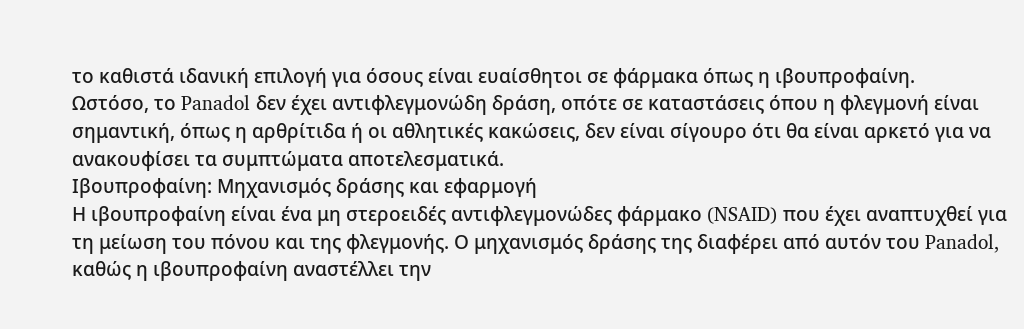το καθιστά ιδανική επιλογή για όσους είναι ευαίσθητοι σε φάρμακα όπως η ιβουπροφαίνη.
Ωστόσο, το Panadol δεν έχει αντιφλεγμονώδη δράση, οπότε σε καταστάσεις όπου η φλεγμονή είναι σημαντική, όπως η αρθρίτιδα ή οι αθλητικές κακώσεις, δεν είναι σίγουρο ότι θα είναι αρκετό για να ανακουφίσει τα συμπτώματα αποτελεσματικά.
Ιβουπροφαίνη: Μηχανισμός δράσης και εφαρμογή
Η ιβουπροφαίνη είναι ένα μη στεροειδές αντιφλεγμονώδες φάρμακο (NSAID) που έχει αναπτυχθεί για τη μείωση του πόνου και της φλεγμονής. Ο μηχανισμός δράσης της διαφέρει από αυτόν του Panadol, καθώς η ιβουπροφαίνη αναστέλλει την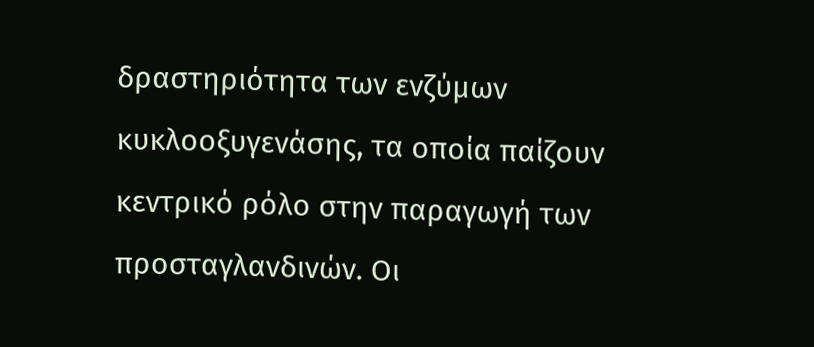δραστηριότητα των ενζύμων κυκλοοξυγενάσης, τα οποία παίζουν κεντρικό ρόλο στην παραγωγή των προσταγλανδινών. Οι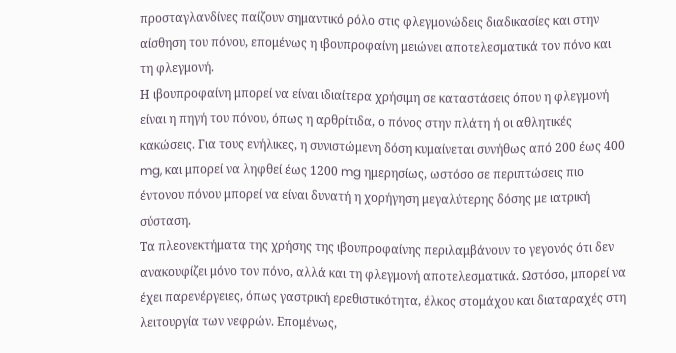προσταγλανδίνες παίζουν σημαντικό ρόλο στις φλεγμονώδεις διαδικασίες και στην αίσθηση του πόνου, επομένως η ιβουπροφαίνη μειώνει αποτελεσματικά τον πόνο και τη φλεγμονή.
Η ιβουπροφαίνη μπορεί να είναι ιδιαίτερα χρήσιμη σε καταστάσεις όπου η φλεγμονή είναι η πηγή του πόνου, όπως η αρθρίτιδα, ο πόνος στην πλάτη ή οι αθλητικές κακώσεις. Για τους ενήλικες, η συνιστώμενη δόση κυμαίνεται συνήθως από 200 έως 400 mg, και μπορεί να ληφθεί έως 1200 mg ημερησίως, ωστόσο σε περιπτώσεις πιο έντονου πόνου μπορεί να είναι δυνατή η χορήγηση μεγαλύτερης δόσης με ιατρική σύσταση.
Τα πλεονεκτήματα της χρήσης της ιβουπροφαίνης περιλαμβάνουν το γεγονός ότι δεν ανακουφίζει μόνο τον πόνο, αλλά και τη φλεγμονή αποτελεσματικά. Ωστόσο, μπορεί να έχει παρενέργειες, όπως γαστρική ερεθιστικότητα, έλκος στομάχου και διαταραχές στη λειτουργία των νεφρών. Επομένως,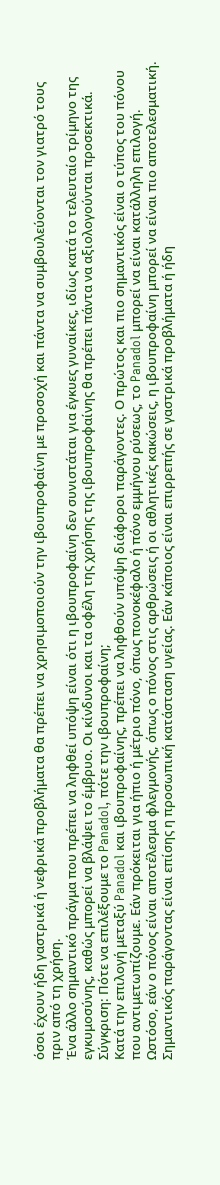όσοι έχουν ήδη γαστρικά ή νεφρικά προβλήματα θα πρέπει να χρησιμοποιούν την ιβουπροφαίνη με προσοχή και πάντα να συμβουλεύονται τον γιατρό τους πριν από τη χρήση.
Ένα άλλο σημαντικό πράγμα που πρέπει να ληφθεί υπόψη είναι ότι η ιβουπροφαίνη δεν συνιστάται για έγκυες γυναίκες, ιδίως κατά το τελευταίο τρίμηνο της εγκυμοσύνης, καθώς μπορεί να βλάψει το έμβρυο. Οι κίνδυνοι και τα οφέλη της χρήσης της ιβουπροφαίνης θα πρέπει πάντα να αξιολογούνται προσεκτικά.
Σύγκριση: Πότε να επιλέξουμε το Panadol, πότε την ιβουπροφαίνη;
Κατά την επιλογή μεταξύ Panadol και ιβουπροφαίνης, πρέπει να ληφθούν υπόψη διάφοροι παράγοντες. Ο πρώτος και πιο σημαντικός είναι ο τύπος του πόνου που αντιμετωπίζουμε. Εάν πρόκειται για ήπιο ή μέτριο πόνο, όπως πονοκέφαλο ή πόνο εμμήνου ρύσεως, το Panadol μπορεί να είναι κατάλληλη επιλογή. Ωστόσο, εάν ο πόνος είναι αποτέλεσμα φλεγμονής, όπως ο πόνος στις αρθρώσεις ή οι αθλητικές κακώσεις, η ιβουπροφαίνη μπορεί να είναι πιο αποτελεσματική.
Σημαντικός παράγοντας είναι επίσης η προσωπική κατάσταση υγείας. Εάν κάποιος είναι επιρρεπής σε γαστρικά προβλήματα ή ήδη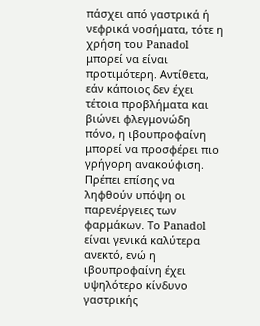πάσχει από γαστρικά ή νεφρικά νοσήματα, τότε η χρήση του Panadol μπορεί να είναι προτιμότερη. Αντίθετα, εάν κάποιος δεν έχει τέτοια προβλήματα και βιώνει φλεγμονώδη πόνο, η ιβουπροφαίνη μπορεί να προσφέρει πιο γρήγορη ανακούφιση.
Πρέπει επίσης να ληφθούν υπόψη οι παρενέργειες των φαρμάκων. Το Panadol είναι γενικά καλύτερα ανεκτό, ενώ η ιβουπροφαίνη έχει υψηλότερο κίνδυνο γαστρικής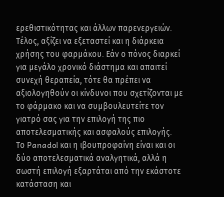ερεθιστικότητας και άλλων παρενεργειών.
Τέλος, αξίζει να εξεταστεί και η διάρκεια χρήσης του φαρμάκου. Εάν ο πόνος διαρκεί για μεγάλο χρονικό διάστημα και απαιτεί συνεχή θεραπεία, τότε θα πρέπει να αξιολογηθούν οι κίνδυνοι που σχετίζονται με το φάρμακο και να συμβουλευτείτε τον γιατρό σας για την επιλογή της πιο αποτελεσματικής και ασφαλούς επιλογής.
Το Panadol και η ιβουπροφαίνη είναι και οι δύο αποτελεσματικά αναλγητικά, αλλά η σωστή επιλογή εξαρτάται από την εκάστοτε κατάσταση και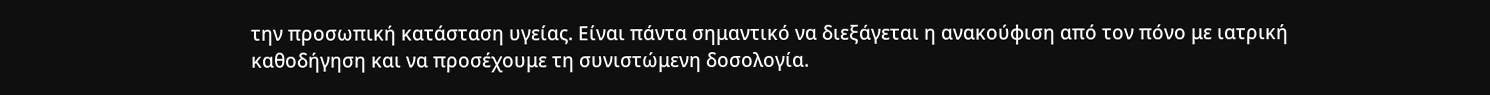την προσωπική κατάσταση υγείας. Είναι πάντα σημαντικό να διεξάγεται η ανακούφιση από τον πόνο με ιατρική καθοδήγηση και να προσέχουμε τη συνιστώμενη δοσολογία.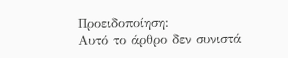Προειδοποίηση:
Αυτό το άρθρο δεν συνιστά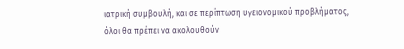ιατρική συμβουλή, και σε περίπτωση υγειονομικού προβλήματος, όλοι θα πρέπει να ακολουθούν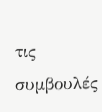τις συμβουλές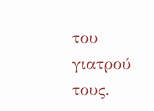του γιατρού τους.